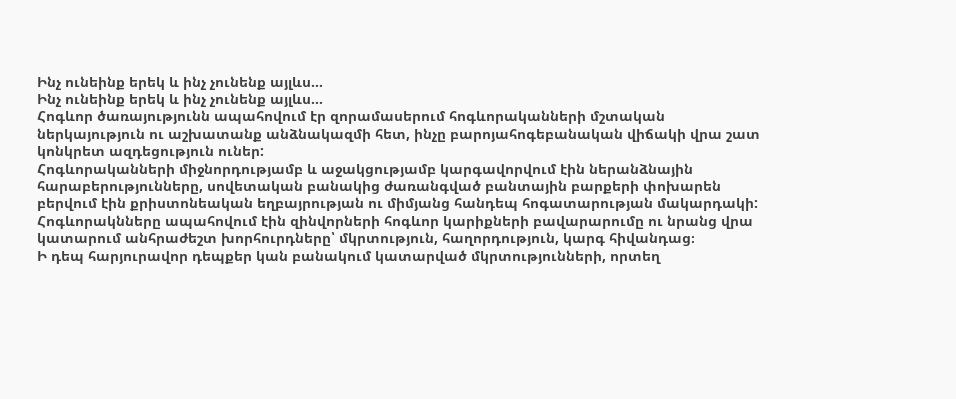Ինչ ունեինք երեկ և ինչ չունենք այլևս...
Ինչ ունեինք երեկ և ինչ չունենք այլևս...
Հոգևոր ծառայությունն ապահովում էր զորամասերում հոգևորականների մշտական ներկայություն ու աշխատանք անձնակազմի հետ, ինչը բարոյահոգեբանական վիճակի վրա շատ կոնկրետ ազդեցություն ուներ:
Հոգևորականների միջնորդությամբ և աջակցությամբ կարգավորվում էին ներանձնային հարաբերությունները, սովետական բանակից ժառանգված բանտային բարքերի փոխարեն բերվում էին քրիստոնեական եղբայրության ու միմյանց հանդեպ հոգատարության մակարդակի:
Հոգևորակնները ապահովում էին զինվորների հոգևոր կարիքների բավարարումը ու նրանց վրա կատարում անհրաժեշտ խորհուրդները՝ մկրտություն, հաղորդություն, կարգ հիվանդաց։
Ի դեպ հարյուրավոր դեպքեր կան բանակում կատարված մկրտությունների, որտեղ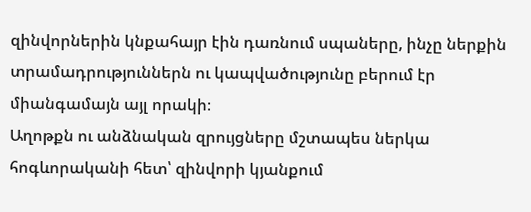զինվորներին կնքահայր էին դառնում սպաները, ինչը ներքին տրամադրություններն ու կապվածությունը բերում էր միանգամայն այլ որակի։
Աղոթքն ու անձնական զրույցները մշտապես ներկա հոգևորականի հետ՝ զինվորի կյանքում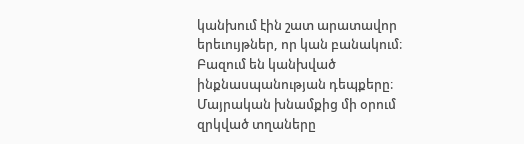կանխում էին շատ արատավոր երեւույթներ, որ կան բանակում։
Բազում են կանխված ինքնասպանության դեպքերը։
Մայրական խնամքից մի օրում զրկված տղաները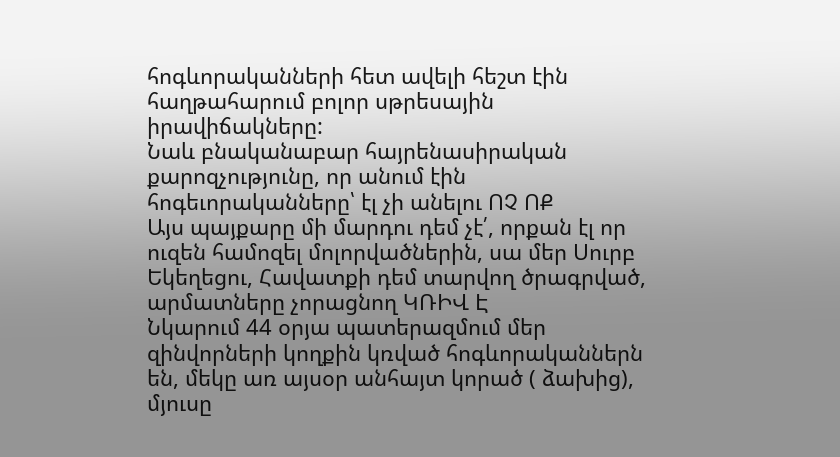հոգևորականների հետ ավելի հեշտ էին հաղթահարում բոլոր սթրեսային իրավիճակները:
Նաև բնականաբար հայրենասիրական քարոզչությունը, որ անում էին հոգեւորականները՝ էլ չի անելու ՈՉ ՈՔ
Այս պայքարը մի մարդու դեմ չէ՛, որքան էլ որ ուզեն համոզել մոլորվածներին, սա մեր Սուրբ Եկեղեցու, Հավատքի դեմ տարվող ծրագրված, արմատները չորացնող ԿՌԻՎ Է
Նկարում 44 օրյա պատերազմում մեր զինվորների կողքին կռված հոգևորականներն են, մեկը առ այսօր անհայտ կորած ( ձախից), մյուսը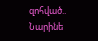զոհված..
Նարինե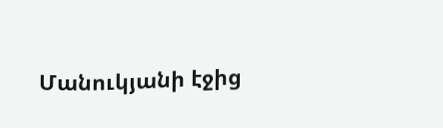Մանուկյանի էջից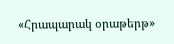«Հրապարակ օրաթերթ»